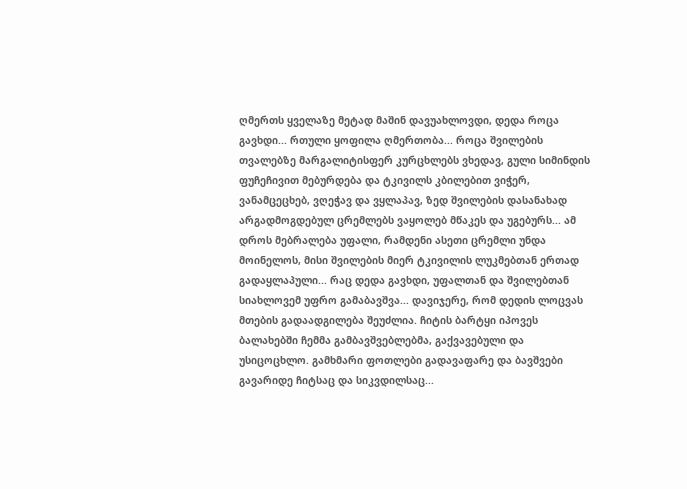ღმერთს ყველაზე მეტად მაშინ დავუახლოვდი, დედა როცა გავხდი... რთული ყოფილა ღმერთობა... როცა შვილების თვალებზე მარგალიტისფერ კურცხლებს ვხედავ, გული სიმინდის ფუჩეჩივით მებურდება და ტკივილს კბილებით ვიჭერ, ვანამცეცხებ, ვღეჭავ და ვყლაპავ, ზედ შვილების დასანახად არგადმოგდებულ ცრემლებს ვაყოლებ მწაკეს და უგებურს... ამ დროს მებრალება უფალი, რამდენი ასეთი ცრემლი უნდა მოინელოს, მისი შვილების მიერ ტკივილის ლუკმებთან ერთად გადაყლაპული... რაც დედა გავხდი, უფალთან და შვილებთან სიახლოვემ უფრო გამაბავშვა... დავიჯერე, რომ დედის ლოცვას მთების გადაადგილება შეუძლია. ჩიტის ბარტყი იპოვეს ბალახებში ჩემმა გამბავშვებლებმა, გაქვავებული და უსიცოცხლო. გამხმარი ფოთლები გადავაფარე და ბავშვები გავარიდე ჩიტსაც და სიკვდილსაც...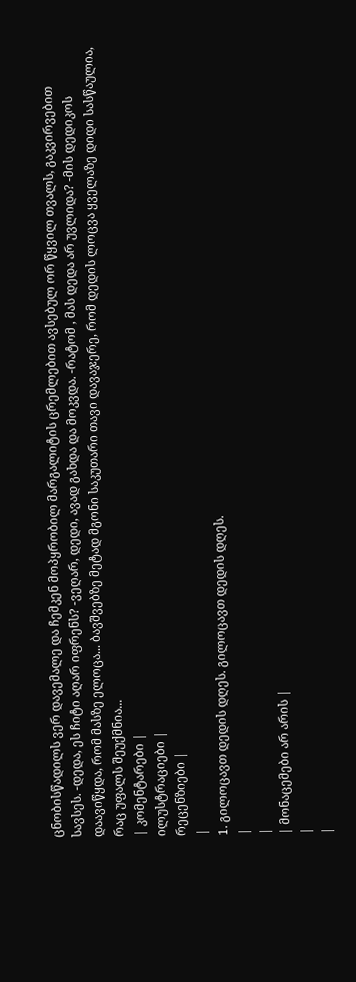ცნობისწადილს ვერ დავემალე და ჩემკენ მოპყრობილ მარგალიტის ცრემლებით ავსებულ ორ წყვილ თვალს, გაკვირვებით სავსეს. -დედა, ეს ჩიტი აღარ იფრენს? -ვეღარ, დედი, ავად გახდა და მოკვდა. -რატომ , მას დედა არ უვლიდა? -მის დედიკოს დაავიწყდა, რომ მასზე ელოცა... ბავშვებზე მეტად მგონი საკუთარი თავი დავაჯერე, რომ დედის ლოცვა ყველაზე დიდი სასწაულია, რაც უფალს შეუქმნია...
| კომენტარები |
ილუსტრაციები |
რეცენზიები |
|
1. გილოცავთ დედის დღეს. გილოცავთ დედის დღეს.
|
|
| მონაცემები არ არის |
|
|